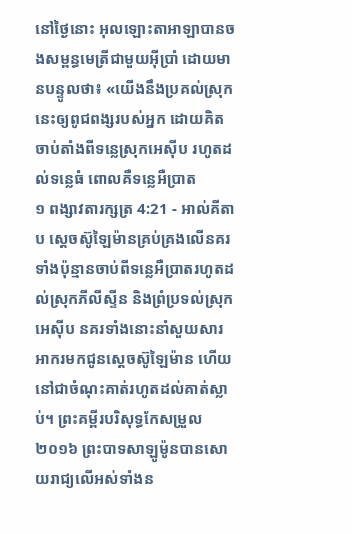នៅថ្ងៃនោះ អុលឡោះតាអាឡាបានចងសម្ពន្ធមេត្រីជាមួយអ៊ីប្រាំ ដោយមានបន្ទូលថា៖ «យើងនឹងប្រគល់ស្រុកនេះឲ្យពូជពង្សរបស់អ្នក ដោយគិតចាប់តាំងពីទន្លេស្រុកអេស៊ីប រហូតដល់ទន្លេធំ ពោលគឺទន្លេអឺប្រាត
១ ពង្សាវតារក្សត្រ 4:21 - អាល់គីតាប ស្តេចស៊ូឡៃម៉ានគ្រប់គ្រងលើនគរទាំងប៉ុន្មានចាប់ពីទន្លេអឺប្រាតរហូតដល់ស្រុកភីលីស្ទីន និងព្រំប្រទល់ស្រុកអេស៊ីប នគរទាំងនោះនាំសួយសារអាករមកជូនស្តេចស៊ូឡៃម៉ាន ហើយនៅជាចំណុះគាត់រហូតដល់គាត់ស្លាប់។ ព្រះគម្ពីរបរិសុទ្ធកែសម្រួល ២០១៦ ព្រះបាទសាឡូម៉ូនបានសោយរាជ្យលើអស់ទាំងន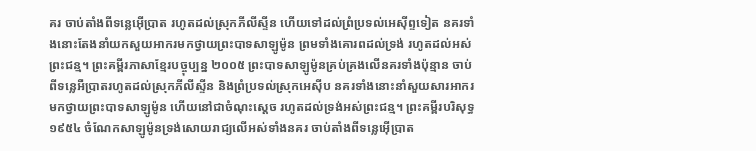គរ ចាប់តាំងពីទន្លេអ៊ើប្រាត រហូតដល់ស្រុកភីលីស្ទីន ហើយទៅដល់ព្រំប្រទល់អេស៊ីព្ទទៀត នគរទាំងនោះតែងនាំយកសួយអាករមកថ្វាយព្រះបាទសាឡូម៉ូន ព្រមទាំងគោរពដល់ទ្រង់ រហូតដល់អស់ព្រះជន្ម។ ព្រះគម្ពីរភាសាខ្មែរបច្ចុប្បន្ន ២០០៥ ព្រះបាទសាឡូម៉ូនគ្រប់គ្រងលើនគរទាំងប៉ុន្មាន ចាប់ពីទន្លេអឺប្រាតរហូតដល់ស្រុកភីលីស្ទីន និងព្រំប្រទល់ស្រុកអេស៊ីប នគរទាំងនោះនាំសួយសារអាករមកថ្វាយព្រះបាទសាឡូម៉ូន ហើយនៅជាចំណុះស្ដេច រហូតដល់ទ្រង់អស់ព្រះជន្ម។ ព្រះគម្ពីរបរិសុទ្ធ ១៩៥៤ ចំណែកសាឡូម៉ូនទ្រង់សោយរាជ្យលើអស់ទាំងនគរ ចាប់តាំងពីទន្លេអ៊ើប្រាត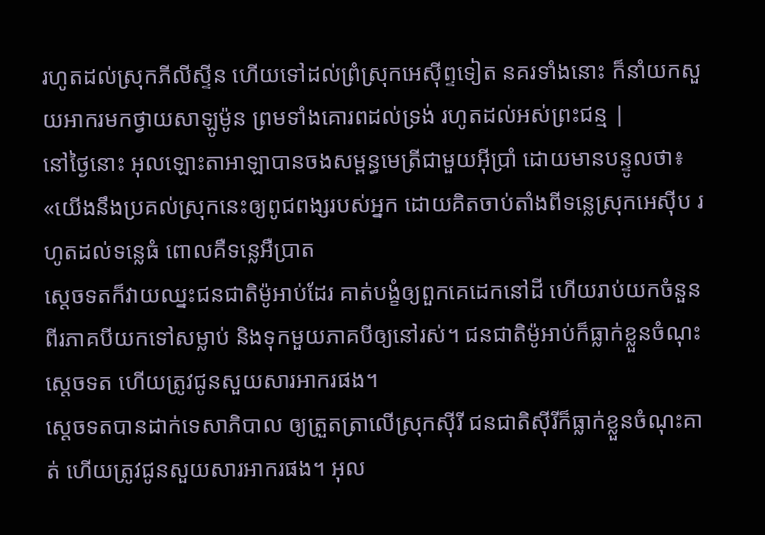រហូតដល់ស្រុកភីលីស្ទីន ហើយទៅដល់ព្រំស្រុកអេស៊ីព្ទទៀត នគរទាំងនោះ ក៏នាំយកសួយអាករមកថ្វាយសាឡូម៉ូន ព្រមទាំងគោរពដល់ទ្រង់ រហូតដល់អស់ព្រះជន្ម |
នៅថ្ងៃនោះ អុលឡោះតាអាឡាបានចងសម្ពន្ធមេត្រីជាមួយអ៊ីប្រាំ ដោយមានបន្ទូលថា៖ «យើងនឹងប្រគល់ស្រុកនេះឲ្យពូជពង្សរបស់អ្នក ដោយគិតចាប់តាំងពីទន្លេស្រុកអេស៊ីប រហូតដល់ទន្លេធំ ពោលគឺទន្លេអឺប្រាត
ស្តេចទតក៏វាយឈ្នះជនជាតិម៉ូអាប់ដែរ គាត់បង្ខំឲ្យពួកគេដេកនៅដី ហើយរាប់យកចំនួនពីរភាគបីយកទៅសម្លាប់ និងទុកមួយភាគបីឲ្យនៅរស់។ ជនជាតិម៉ូអាប់ក៏ធ្លាក់ខ្លួនចំណុះស្តេចទត ហើយត្រូវជូនសួយសារអាករផង។
ស្តេចទតបានដាក់ទេសាភិបាល ឲ្យត្រួតត្រាលើស្រុកស៊ីរី ជនជាតិស៊ីរីក៏ធ្លាក់ខ្លួនចំណុះគាត់ ហើយត្រូវជូនសួយសារអាករផង។ អុល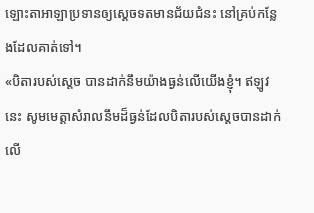ឡោះតាអាឡាប្រទានឲ្យស្តេចទតមានជ័យជំនះ នៅគ្រប់កន្លែងដែលគាត់ទៅ។
«បិតារបស់ស្តេច បានដាក់នឹមយ៉ាងធ្ងន់លើយើងខ្ញុំ។ ឥឡូវនេះ សូមមេត្តាសំរាលនឹមដ៏ធ្ងន់ដែលបិតារបស់ស្តេចបានដាក់លើ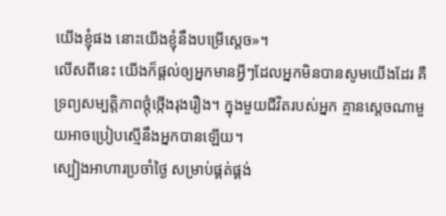យើងខ្ញុំផង នោះយើងខ្ញុំនឹងបម្រើស្តេច»។
លើសពីនេះ យើងក៏ផ្តល់ឲ្យអ្នកមានអ្វីៗដែលអ្នកមិនបានសូមយើងដែរ គឺទ្រព្យសម្បត្តិភាពថ្កុំថ្កើងរុងរឿង។ ក្នុងមួយជីវិតរបស់អ្នក គ្មានស្តេចណាមួយអាចប្រៀបស្មើនឹងអ្នកបានឡើយ។
ស្បៀងអាហារប្រចាំថ្ងៃ សម្រាប់ផ្គត់ផ្គង់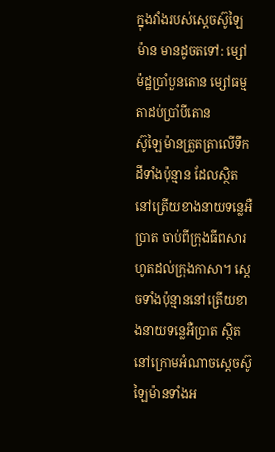ក្នុងវាំងរបស់ស្តេចស៊ូឡៃម៉ាន មានដូចតទៅ: ម្សៅម៉ដ្ឋប្រាំបួនតោន ម្សៅធម្មតាដប់ប្រាំបីតោន
ស៊ូឡៃម៉ានត្រួតត្រាលើទឹកដីទាំងប៉ុន្មាន ដែលស្ថិតនៅត្រើយខាងនាយទន្លេអឺប្រាត ចាប់ពីក្រុងធីពសារហូតដល់ក្រុងកាសា។ ស្តេចទាំងប៉ុន្មាននៅត្រើយខាងនាយទន្លេអឺប្រាត ស្ថិតនៅក្រោមអំណាចស្តេចស៊ូឡៃម៉ានទាំងអ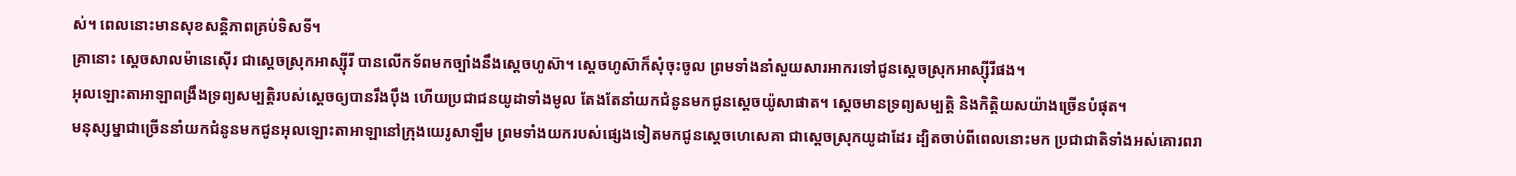ស់។ ពេលនោះមានសុខសន្តិភាពគ្រប់ទិសទី។
គ្រានោះ ស្តេចសាលម៉ានេស៊ើរ ជាស្តេចស្រុកអាស្ស៊ីរី បានលើកទ័ពមកច្បាំងនឹងស្តេចហូស៊ា។ ស្តេចហូស៊ាក៏សុំចុះចូល ព្រមទាំងនាំសួយសារអាករទៅជូនស្តេចស្រុកអាស្ស៊ីរីផង។
អុលឡោះតាអាឡាពង្រឹងទ្រព្យសម្បត្តិរបស់ស្តេចឲ្យបានរឹងប៉ឹង ហើយប្រជាជនយូដាទាំងមូល តែងតែនាំយកជំនូនមកជូនស្តេចយ៉ូសាផាត។ ស្តេចមានទ្រព្យសម្បត្តិ និងកិត្តិយសយ៉ាងច្រើនបំផុត។
មនុស្សម្នាជាច្រើននាំយកជំនូនមកជូនអុលឡោះតាអាឡានៅក្រុងយេរូសាឡឹម ព្រមទាំងយករបស់ផ្សេងទៀតមកជូនស្តេចហេសេគា ជាស្តេចស្រុកយូដាដែរ ដ្បិតចាប់ពីពេលនោះមក ប្រជាជាតិទាំងអស់គោរពរា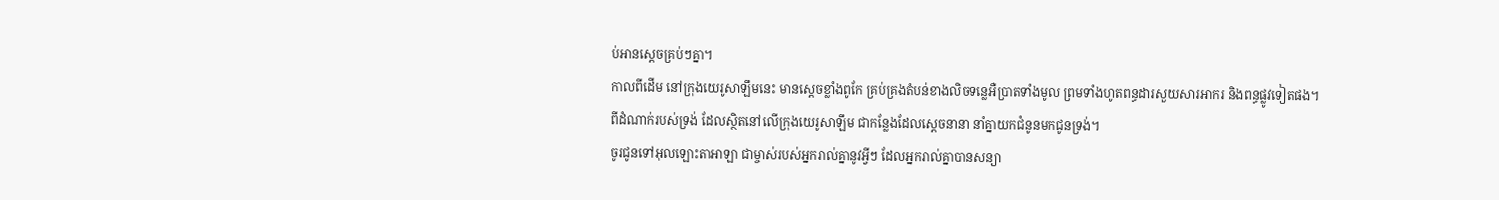ប់អានស្តេចគ្រប់ៗគ្នា។
កាលពីដើម នៅក្រុងយេរូសាឡឹមនេះ មានស្ដេចខ្លាំងពូកែ គ្រប់គ្រងតំបន់ខាងលិចទន្លេអឺប្រាតទាំងមូល ព្រមទាំងហូតពន្ធដារសួយសារអាករ និងពន្ធផ្លូវទៀតផង។
ពីដំណាក់របស់ទ្រង់ ដែលស្ថិតនៅលើក្រុងយេរូសាឡឹម ជាកន្លែងដែលស្ដេចនានា នាំគ្នាយកជំនូនមកជូនទ្រង់។
ចូរជូនទៅអុលឡោះតាអាឡា ជាម្ចាស់របស់អ្នករាល់គ្នានូវអ្វីៗ ដែលអ្នករាល់គ្នាបានសន្យា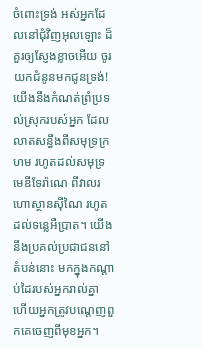ចំពោះទ្រង់ អស់អ្នកដែលនៅជុំវិញអុលឡោះ ដ៏គួរឲ្យស្ញែងខ្លាចអើយ ចូរយកជំនូនមកជូនទ្រង់!
យើងនឹងកំណត់ព្រំប្រទល់ស្រុករបស់អ្នក ដែលលាតសន្ធឹងពីសមុទ្រក្រហម រហូតដល់សមុទ្រមេឌីទែរ៉ាណេ ពីវាលរហោស្ថានស៊ីណៃ រហូតដល់ទន្លេអឺប្រាត។ យើងនឹងប្រគល់ប្រជាជននៅតំបន់នោះ មកក្នុងកណ្តាប់ដៃរបស់អ្នករាល់គ្នា ហើយអ្នកត្រូវបណ្តេញពួកគេចេញពីមុខអ្នក។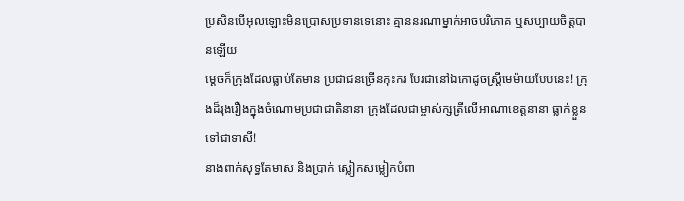ប្រសិនបើអុលឡោះមិនប្រោសប្រទានទេនោះ គ្មាននរណាម្នាក់អាចបរិភោគ ឬសប្បាយចិត្តបានឡើយ
ម្ដេចក៏ក្រុងដែលធ្លាប់តែមាន ប្រជាជនច្រើនកុះករ បែរជានៅឯកោដូចស្ត្រីមេម៉ាយបែបនេះ! ក្រុងដ៏រុងរឿងក្នុងចំណោមប្រជាជាតិនានា ក្រុងដែលជាម្ចាស់ក្សត្រីលើអាណាខេត្តនានា ធ្លាក់ខ្លួនទៅជាទាសី!
នាងពាក់សុទ្ធតែមាស និងប្រាក់ ស្លៀកសម្លៀកបំពា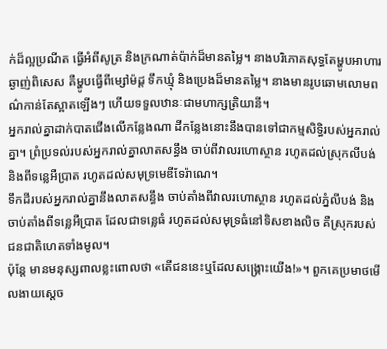ក់ដ៏ល្អប្រណីត ធ្វើអំពីសូត្រ និងក្រណាត់ប៉ាក់ដ៏មានតម្លៃ។ នាងបរិភោគសុទ្ធតែម្ហូបអាហារឆ្ងាញ់ពិសេស គឺម្ហូបធ្វើពីម្សៅម៉ដ្ដ ទឹកឃ្មុំ និងប្រេងដ៏មានតម្លៃ។ នាងមានរូបឆោមលោមពណ៌កាន់តែស្អាតឡើងៗ ហើយទទួលឋានៈជាមហាក្សត្រិយានី។
អ្នករាល់គ្នាដាក់បាតជើងលើកន្លែងណា ដីកន្លែងនោះនឹងបានទៅជាកម្មសិទ្ធិរបស់អ្នករាល់គ្នា។ ព្រំប្រទល់របស់អ្នករាល់គ្នាលាតសន្ធឹង ចាប់ពីវាលរហោស្ថាន រហូតដល់ស្រុកលីបង់ និងពីទន្លេអឺប្រាត រហូតដល់សមុទ្រមេឌីទែរ៉ាណេ។
ទឹកដីរបស់អ្នករាល់គ្នានឹងលាតសន្ធឹង ចាប់តាំងពីវាលរហោស្ថាន រហូតដល់ភ្នំលីបង់ និងចាប់តាំងពីទន្លេអឺប្រាត ដែលជាទន្លេធំ រហូតដល់សមុទ្រធំនៅទិសខាងលិច គឺស្រុករបស់ជនជាតិហេតទាំងមូល។
ប៉ុន្តែ មានមនុស្សពាលខ្លះពោលថា «តើជននេះឬដែលសង្គ្រោះយើង!»។ ពួកគេប្រមាថមើលងាយស្តេច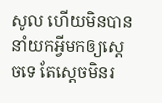សូល ហើយមិនបាននាំយកអ្វីមកឲ្យស្តេចទេ តែស្តេចមិនរ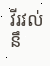វីរវល់នឹ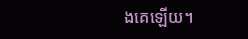ងគេឡើយ។